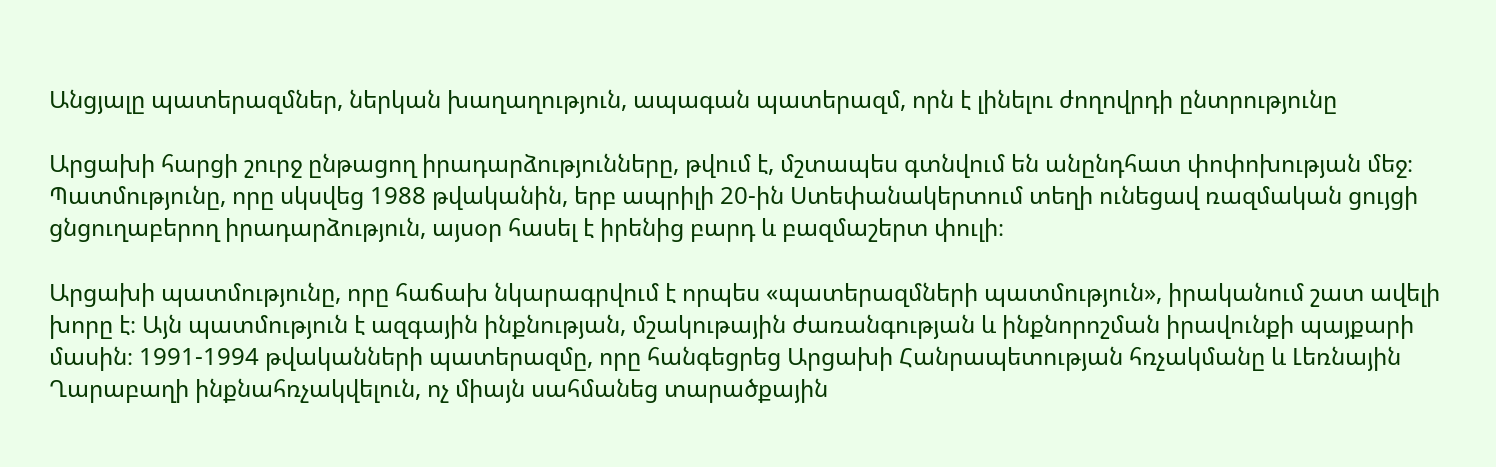Անցյալը պատերազմներ, ներկան խաղաղություն, ապագան պատերազմ, որն է լինելու ժողովրդի ընտրությունը

Արցախի հարցի շուրջ ընթացող իրադարձությունները, թվում է, մշտապես գտնվում են անընդհատ փոփոխության մեջ։ Պատմությունը, որը սկսվեց 1988 թվականին, երբ ապրիլի 20-ին Ստեփանակերտում տեղի ունեցավ ռազմական ցույցի ցնցուղաբերող իրադարձություն, այսօր հասել է իրենից բարդ և բազմաշերտ փուլի։

Արցախի պատմությունը, որը հաճախ նկարագրվում է որպես «պատերազմների պատմություն», իրականում շատ ավելի խորը է։ Այն պատմություն է ազգային ինքնության, մշակութային ժառանգության և ինքնորոշման իրավունքի պայքարի մասին։ 1991-1994 թվականների պատերազմը, որը հանգեցրեց Արցախի Հանրապետության հռչակմանը և Լեռնային Ղարաբաղի ինքնահռչակվելուն, ոչ միայն սահմանեց տարածքային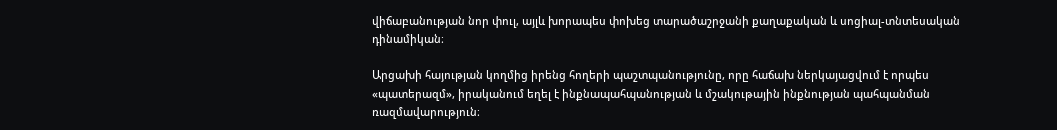վիճաբանության նոր փուլ, այլև խորապես փոխեց տարածաշրջանի քաղաքական և սոցիալ-տնտեսական դինամիկան։

Արցախի հայության կողմից իրենց հողերի պաշտպանությունը, որը հաճախ ներկայացվում է որպես «պատերազմ», իրականում եղել է ինքնապահպանության և մշակութային ինքնության պահպանման ռազմավարություն։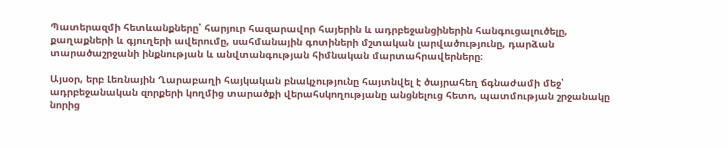Պատերազմի հետևանքները՝ հարյուր հազարավոր հայերին և ադրբեջանցիներին հանգուցալուծելը, քաղաքների և գյուղերի ավերումը, սահմանային գոտիների մշտական լարվածությունը, դարձան տարածաշրջանի ինքնության և անվտանգության հիմնական մարտահրավերները։

Այսօր, երբ Լեռնային Ղարաբաղի հայկական բնակչությունը հայտնվել է ծայրահեղ ճգնաժամի մեջ՝ ադրբեջանական զորքերի կողմից տարածքի վերահսկողությանը անցնելուց հետո, պատմության շրջանակը նորից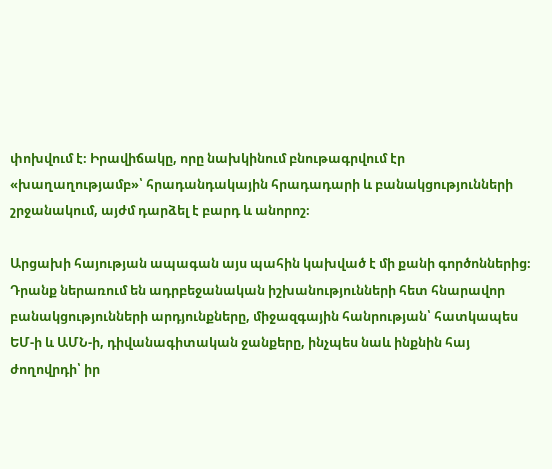փոխվում է։ Իրավիճակը, որը նախկինում բնութագրվում էր «խաղաղությամբ»՝ հրադանդակային հրադադարի և բանակցությունների շրջանակում, այժմ դարձել է բարդ և անորոշ։

Արցախի հայության ապագան այս պահին կախված է մի քանի գործոններից։ Դրանք ներառում են ադրբեջանական իշխանությունների հետ հնարավոր բանակցությունների արդյունքները, միջազգային հանրության՝ հատկապես ԵՄ-ի և ԱՄՆ-ի, դիվանագիտական ջանքերը, ինչպես նաև ինքնին հայ ժողովրդի՝ իր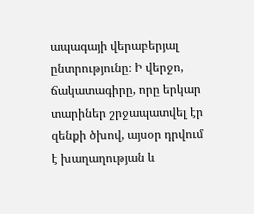ապագայի վերաբերյալ ընտրությունը։ Ի վերջո, ճակատագիրը, որը երկար տարիներ շրջապատվել էր զենքի ծխով, այսօր դրվում է խաղաղության և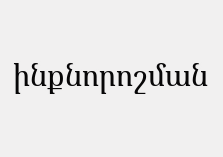ինքնորոշման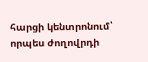հարցի կենտրոնում՝ որպես ժողովրդի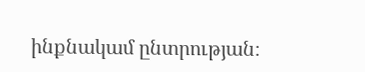ինքնակամ ընտրության։